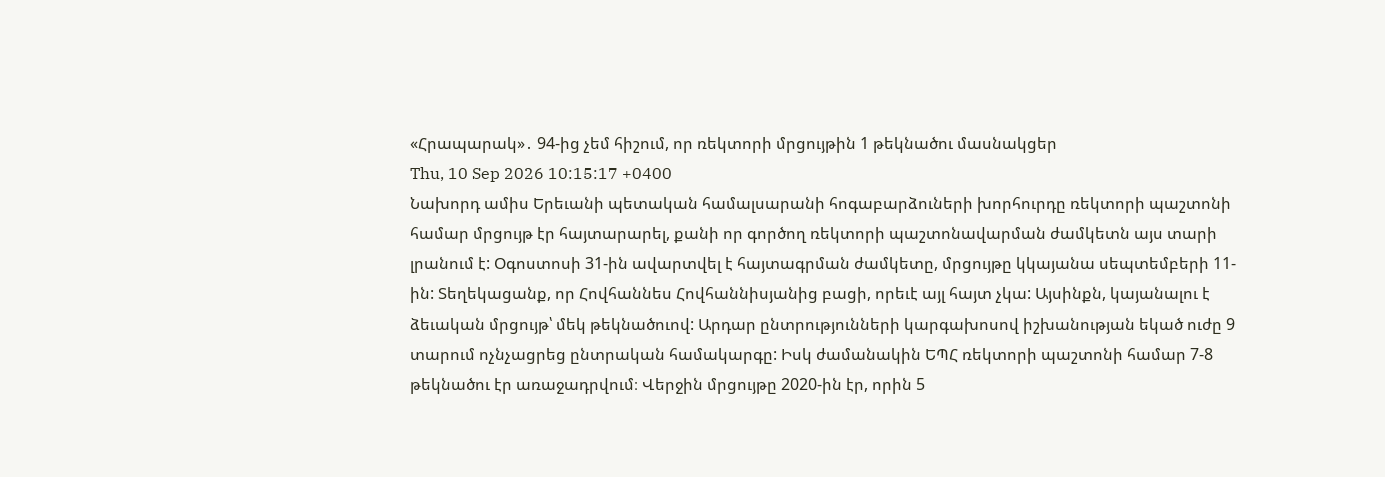«Հրապարակ»․ 94-ից չեմ հիշում, որ ռեկտորի մրցույթին 1 թեկնածու մասնակցեր
Thu, 10 Sep 2026 10:15:17 +0400
Նախորդ ամիս Երեւանի պետական համալսարանի հոգաբարձուների խորհուրդը ռեկտորի պաշտոնի համար մրցույթ էր հայտարարել, քանի որ գործող ռեկտորի պաշտոնավարման ժամկետն այս տարի լրանում է: Օգոստոսի 31-ին ավարտվել է հայտագրման ժամկետը, մրցույթը կկայանա սեպտեմբերի 11-ին: Տեղեկացանք, որ Հովհաննես Հովհաննիսյանից բացի, որեւէ այլ հայտ չկա: Այսինքն, կայանալու է ձեւական մրցույթ՝ մեկ թեկնածուով: Արդար ընտրությունների կարգախոսով իշխանության եկած ուժը 9 տարում ոչնչացրեց ընտրական համակարգը: Իսկ ժամանակին ԵՊՀ ռեկտորի պաշտոնի համար 7-8 թեկնածու էր առաջադրվում։ Վերջին մրցույթը 2020-ին էր, որին 5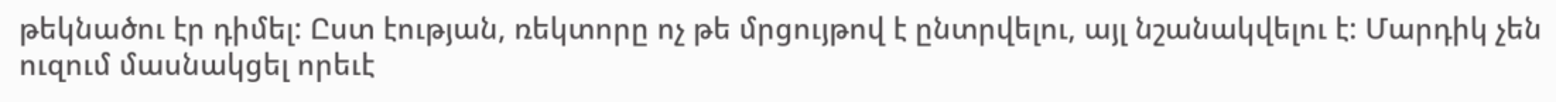թեկնածու էր դիմել: Ըստ էության, ռեկտորը ոչ թե մրցույթով է ընտրվելու, այլ նշանակվելու է: Մարդիկ չեն ուզում մասնակցել որեւէ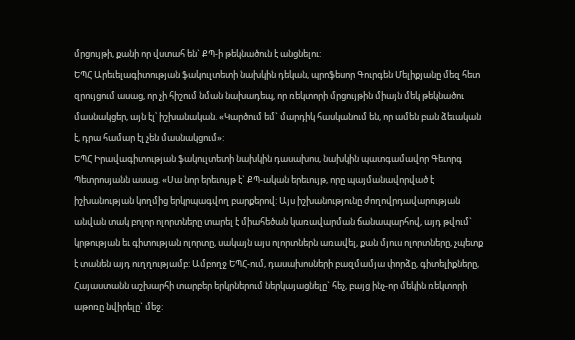մրցույթի, քանի որ վստահ են` ՔՊ-ի թեկնածուն է անցնելու:
ԵՊՀ Արեւելագիտության ֆակուլտետի նախկին դեկան, պրոֆեսոր Գուրգեն Մելիքյանը մեզ հետ զրույցում ասաց, որ չի հիշում նման նախադեպ, որ ռեկտորի մրցույթին միայն մեկ թեկնածու մասնակցեր, այն էլ՝ իշխանական. «Կարծում եմ` մարդիկ հասկանում են, որ ամեն բան ձեւական է, դրա համար էլ չեն մասնակցում»:
ԵՊՀ Իրավագիտության ֆակուլտետի նախկին դասախոս, նախկին պատգամավոր Գեւորգ Պետրոսյանն ասաց. «Սա նոր երեւույթ է` ՔՊ-ական երեւույթ, որը պայմանավորված է իշխանության կողմից երկրպագվող բարքերով: Այս իշխանությունը ժողովրդավարության անվան տակ բոլոր ոլորտները տարել է միահեծան կառավարման ճանապարհով, այդ թվում` կրթության եւ գիտության ոլորտը, սակայն այս ոլորտներն առավել, քան մյուս ոլորտները, չպետք է տանեն այդ ուղղությամբ: Ամբողջ ԵՊՀ-ում, դասախոսների բազմամյա փորձը, գիտելիքները, Հայաստանն աշխարհի տարբեր երկրներում ներկայացնելը` հեչ, բայց ինչ-որ մեկին ռեկտորի աթոռը նվիրելը` մեջ: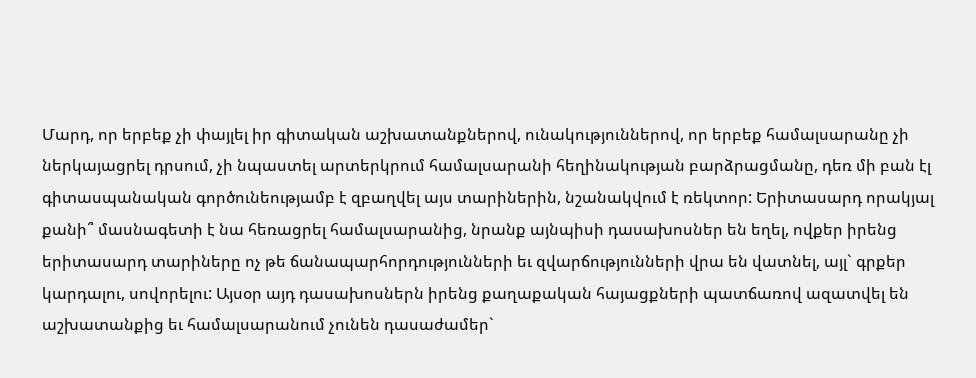Մարդ, որ երբեք չի փայլել իր գիտական աշխատանքներով, ունակություններով, որ երբեք համալսարանը չի ներկայացրել դրսում, չի նպաստել արտերկրում համալսարանի հեղինակության բարձրացմանը, դեռ մի բան էլ գիտասպանական գործունեությամբ է զբաղվել այս տարիներին, նշանակվում է ռեկտոր: Երիտասարդ որակյալ քանի՞ մասնագետի է նա հեռացրել համալսարանից, նրանք այնպիսի դասախոսներ են եղել, ովքեր իրենց երիտասարդ տարիները ոչ թե ճանապարհորդությունների եւ զվարճությունների վրա են վատնել, այլ` գրքեր կարդալու, սովորելու: Այսօր այդ դասախոսներն իրենց քաղաքական հայացքների պատճառով ազատվել են աշխատանքից եւ համալսարանում չունեն դասաժամեր`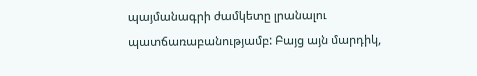պայմանագրի ժամկետը լրանալու պատճառաբանությամբ: Բայց այն մարդիկ,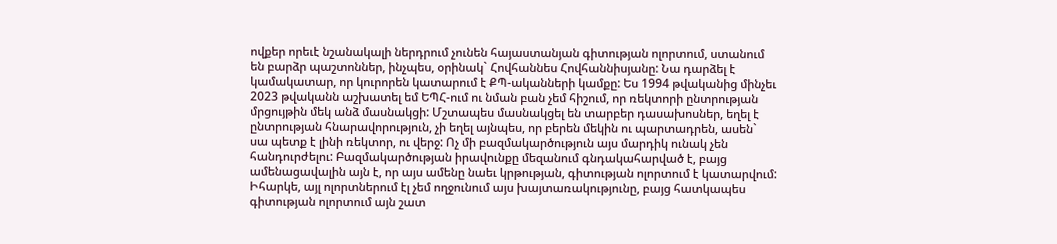ովքեր որեւէ նշանակալի ներդրում չունեն հայաստանյան գիտության ոլորտում, ստանում են բարձր պաշտոններ, ինչպես, օրինակ` Հովհաննես Հովհաննիսյանը: Նա դարձել է կամակատար, որ կուրորեն կատարում է ՔՊ-ականների կամքը: Ես 1994 թվականից մինչեւ 2023 թվականն աշխատել եմ ԵՊՀ-ում ու նման բան չեմ հիշում, որ ռեկտորի ընտրության մրցույթին մեկ անձ մասնակցի: Մշտապես մասնակցել են տարբեր դասախոսներ, եղել է ընտրության հնարավորություն, չի եղել այնպես, որ բերեն մեկին ու պարտադրեն, ասեն` սա պետք է լինի ռեկտոր, ու վերջ: Ոչ մի բազմակարծություն այս մարդիկ ունակ չեն հանդուրժելու: Բազմակարծության իրավունքը մեզանում գնդակահարված է, բայց ամենացավալին այն է, որ այս ամենը նաեւ կրթության, գիտության ոլորտում է կատարվում: Իհարկե, այլ ոլորտներում էլ չեմ ողջունում այս խայտառակությունը, բայց հատկապես գիտության ոլորտում այն շատ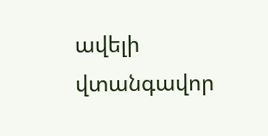ավելի վտանգավոր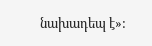նախադեպ է»: